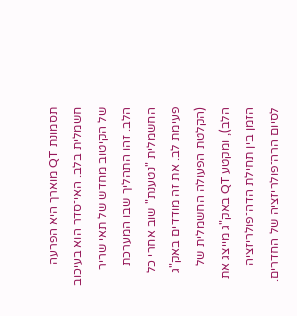תסמונת QT מוארך היא הפרעה חשמלית בלב. האי־סדר הוא בעיכוב של הקיטוב מחדש של תאי שריר הלב. זהו התהליך שבו המערכת החשמלית "נטענת" שוב אחרי כל פעימת לב. את זה מודדים באק"ג (הקלטת הפעולה החשמלית של הלב), ומקטע QT באק"ג מייצג את הזמן בין תחילת הדה־פולריזציה לסיום הרה־פולריזציה של החדרים.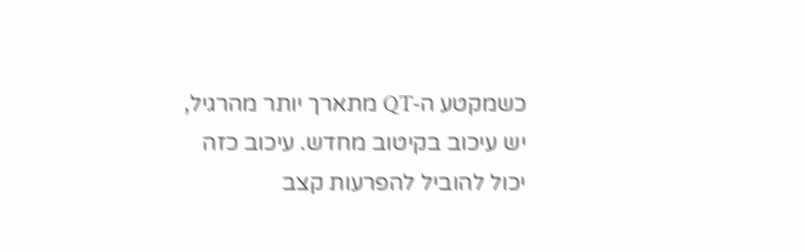כשמקטע ה‑QT מתארך יותר מהרגיל, יש עיכוב בקיטוב מחדש. עיכוב כזה יכול להוביל להפרעות קצב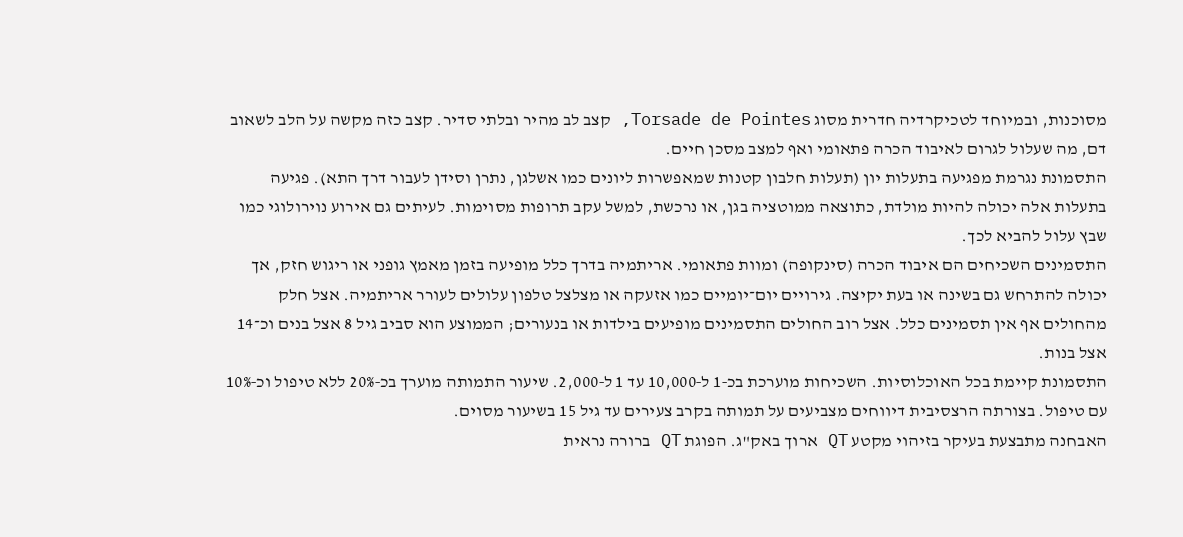מסוכנות, ובמיוחד לטכיקרדיה חדרית מסוג Torsade de Pointes, קצב לב מהיר ובלתי סדיר. קצב כזה מקשה על הלב לשאוב דם, מה שעלול לגרום לאיבוד הכרה פתאומי ואף למצב מסכן חיים.
התסמונת נגרמת מפגיעה בתעלות יון (תעלות חלבון קטנות שמאפשרות ליונים כמו אשלגן, נתרן וסידן לעבור דרך התא). פגיעה בתעלות אלה יכולה להיות מולדת, כתוצאה ממוטציה בגן, או נרכשת, למשל עקב תרופות מסוימות. לעיתים גם אירוע נוירולוגי כמו שבץ עלול להביא לכך.
התסמינים השכיחים הם איבוד הכרה (סינקופה) ומוות פתאומי. אריתמיה בדרך כלל מופיעה בזמן מאמץ גופני או ריגוש חזק, אך יכולה להתרחש גם בשינה או בעת יקיצה. גירויים יום־יומיים כמו אזעקה או מצלצל טלפון עלולים לעורר אריתמיה. אצל חלק מהחולים אף אין תסמינים כלל. אצל רוב החולים התסמינים מופיעים בילדות או בנעורים; הממוצע הוא סביב גיל 8 אצל בנים וכ־14 אצל בנות.
התסמונת קיימת בכל האוכלוסיות. השכיחות מוערכת בכ‑1 ל‑10,000 עד 1 ל‑2,000. שיעור התמותה מוערך בכ‑20% ללא טיפול וכ‑10% עם טיפול. בצורתה הרצסיבית דיווחים מצביעים על תמותה בקרב צעירים עד גיל 15 בשיעור מסוים.
האבחנה מתבצעת בעיקר בזיהוי מקטע QT ארוך באק"ג. הפוגת QT ברורה נראית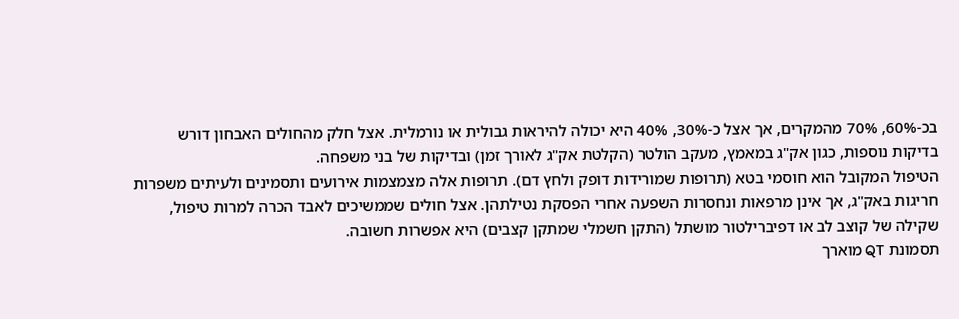בכ‑60%, 70% מהמקרים, אך אצל כ‑30%, 40% היא יכולה להיראות גבולית או נורמלית. אצל חלק מהחולים האבחון דורש בדיקות נוספות, כגון אק"ג במאמץ, מעקב הולטר (הקלטת אק"ג לאורך זמן) ובדיקות של בני משפחה.
הטיפול המקובל הוא חוסמי בטא (תרופות שמורידות דופק ולחץ דם). תרופות אלה מצמצמות אירועים ותסמינים ולעיתים משפרות חריגות באק"ג, אך אינן מרפאות ונחסרות השפעה אחרי הפסקת נטילתהן. אצל חולים שממשיכים לאבד הכרה למרות טיפול, שקילה של קוצב לב או דפיברילטור מושתל (התקן חשמלי שמתקן קצבים) היא אפשרות חשובה.
תסמונת QT מוארך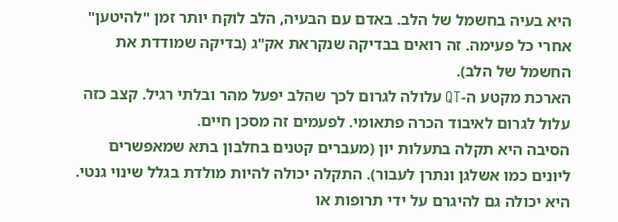היא בעיה בחשמל של הלב. באדם עם הבעיה, הלב לוקח יותר זמן "להיטען" אחרי כל פעימה. זה רואים בבדיקה שנקראת אק"ג (בדיקה שמודדת את החשמל של הלב).
הארכת מקטע ה‑QT עלולה לגרום לכך שהלב יפעל מהר ובלתי רגיל. קצב כזה עלול לגרום לאיבוד הכרה פתאומי. לפעמים זה מסכן חיים.
הסיבה היא תקלה בתעלות יון (מעברים קטנים בחלבון בתא שמאפשרים ליונים כמו אשלגן ונתרן לעבור). התקלה יכולה להיות מולדת בגלל שינוי גנטי. היא יכולה גם להיגרם על ידי תרופות או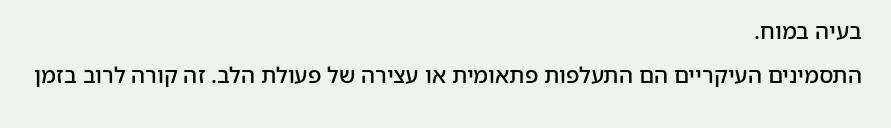בעיה במוח.
התסמינים העיקריים הם התעלפות פתאומית או עצירה של פעולת הלב. זה קורה לרוב בזמן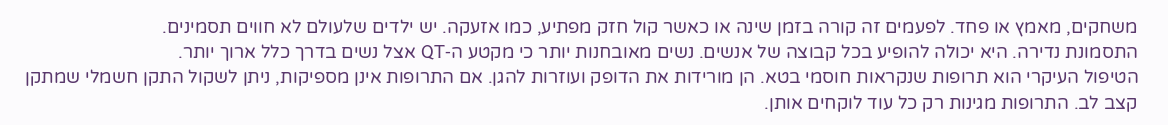משחקים, מאמץ או פחד. לפעמים זה קורה בזמן שינה או כאשר קול חזק מפתיע, כמו אזעקה. יש ילדים שלעולם לא חווים תסמינים.
התסמונת נדירה. היא יכולה להופיע בכל קבוצה של אנשים. נשים מאובחנות יותר כי מקטע ה‑QT אצל נשים בדרך כלל ארוך יותר.
הטיפול העיקרי הוא תרופות שנקראות חוסמי בטא. הן מורידות את הדופק ועוזרות להגן. אם התרופות אינן מספיקות, ניתן לשקול התקן חשמלי שמתקן קצב לב. התרופות מגינות רק כל עוד לוקחים אותן.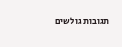תגובות גולשים